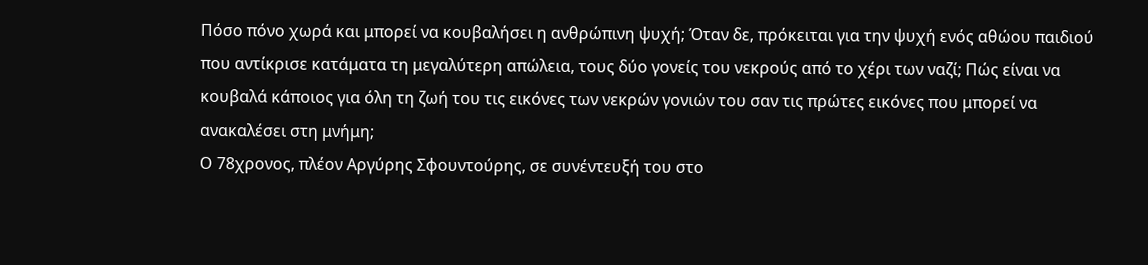Πόσο πόνο χωρά και μπορεί να κουβαλήσει η ανθρώπινη ψυχή; Όταν δε, πρόκειται για την ψυχή ενός αθώου παιδιού που αντίκρισε κατάματα τη μεγαλύτερη απώλεια, τους δύο γονείς του νεκρούς από το χέρι των ναζί; Πώς είναι να κουβαλά κάποιος για όλη τη ζωή του τις εικόνες των νεκρών γονιών του σαν τις πρώτες εικόνες που μπορεί να ανακαλέσει στη μνήμη;
Ο 78χρονος, πλέον Αργύρης Σφουντούρης, σε συνέντευξή του στο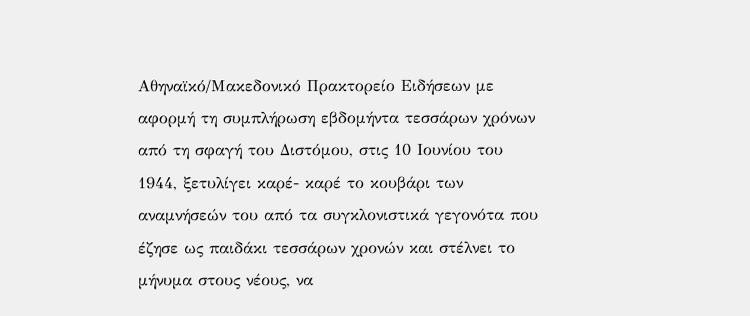Αθηναϊκό/Μακεδονικό Πρακτορείο Ειδήσεων με αφορμή τη συμπλήρωση εβδομήντα τεσσάρων χρόνων από τη σφαγή του Διστόμου, στις 10 Ιουνίου του 1944, ξετυλίγει καρέ- καρέ το κουβάρι των αναμνήσεών του από τα συγκλονιστικά γεγονότα που έζησε ως παιδάκι τεσσάρων χρονών και στέλνει το μήνυμα στους νέους, να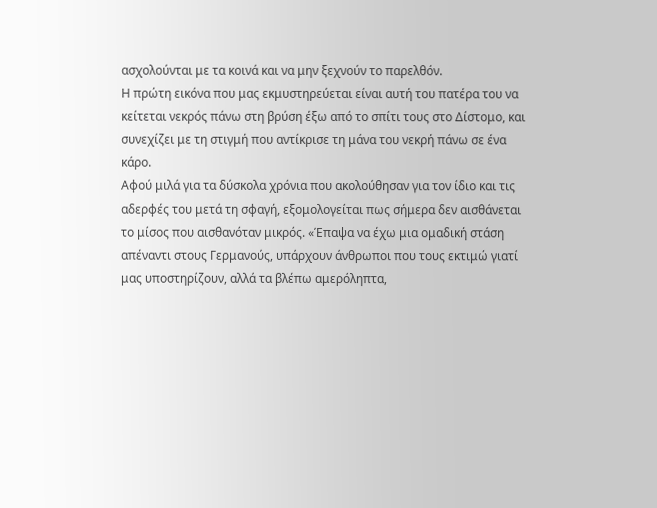ασχολούνται με τα κοινά και να μην ξεχνούν το παρελθόν.
Η πρώτη εικόνα που μας εκμυστηρεύεται είναι αυτή του πατέρα του να κείτεται νεκρός πάνω στη βρύση έξω από το σπίτι τους στο Δίστομο, και συνεχίζει με τη στιγμή που αντίκρισε τη μάνα του νεκρή πάνω σε ένα κάρο.
Αφού μιλά για τα δύσκολα χρόνια που ακολούθησαν για τον ίδιο και τις αδερφές του μετά τη σφαγή, εξομολογείται πως σήμερα δεν αισθάνεται το μίσος που αισθανόταν μικρός. «Έπαψα να έχω μια ομαδική στάση απέναντι στους Γερμανούς, υπάρχουν άνθρωποι που τους εκτιμώ γιατί μας υποστηρίζουν, αλλά τα βλέπω αμερόληπτα,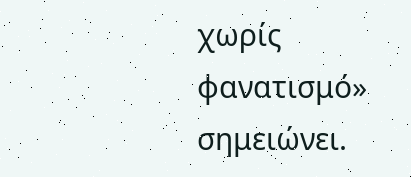χωρίς φανατισμό» σημειώνει.